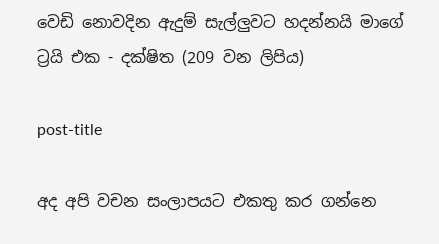වෙඩි නොවදින ඇදුම් සැල්ලුවට හදන්නයි මාගේ ට්‍රයි එක - දක්ෂිත (209 වන ලිපිය)

post-title

අද අපි වචන සංලාපයට එකතු කර ගන්නෙ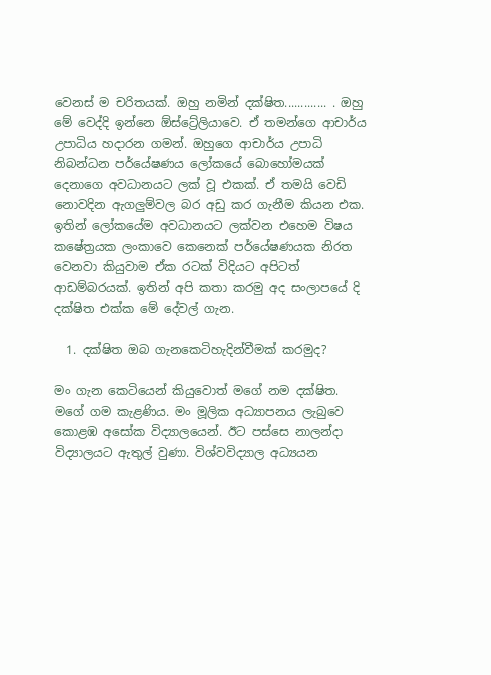වෙනස් ම චරිතයක්. ඔහු නමින් දක්ෂිත............. . ඔහු මේ වෙද්දි ඉන්නෙ ඕස්ට්‍රේලියාවෙ. ඒ තමන්ගෙ ආචාර්ය උපාධිය හදාරන ගමන්. ඔහුගෙ ආචාර්ය උපාධි නිබන්ධන පර්යේෂණය ලෝකයේ බොහෝමයක් දෙනාගෙ අවධානයට ලක් වූ එකක්. ඒ තමයි වෙඩි නොවදින ඇගලුම්වල බර අඩු කර ගැනීම කියන එක. ඉතින් ලෝකයේම අවධානයට ලක්වන එහෙම විෂය කෂේත්‍රයක ලංකාවෙ කෙනෙක් පර්යේෂණයක නිරත වෙනවා කියුවාම ඒක රටක් විදියට අපිටත් ආඩම්බරයක්. ඉතින් අපි කතා කරමු අද සංලාපයේ දි දක්ෂිත එක්ක මේ දේවල් ගැන.

  1. දක්ෂිත ඔබ ගැනකෙටිහැදින්වීමක් කරමුද?

මං ගැන කෙටියෙන් කියුවොත් මගේ නම දක්ෂිත. මගේ ගම කැළණිය. මං මූලික අධ්‍යාපනය ලැබුවෙ කොළඹ අසෝක විද්‍යාලයෙන්. ඊට පස්සෙ නාලන්දා විද්‍යාලයට ඇතුල් වුණා. විශ්වවිද්‍යාල අධ්‍යයන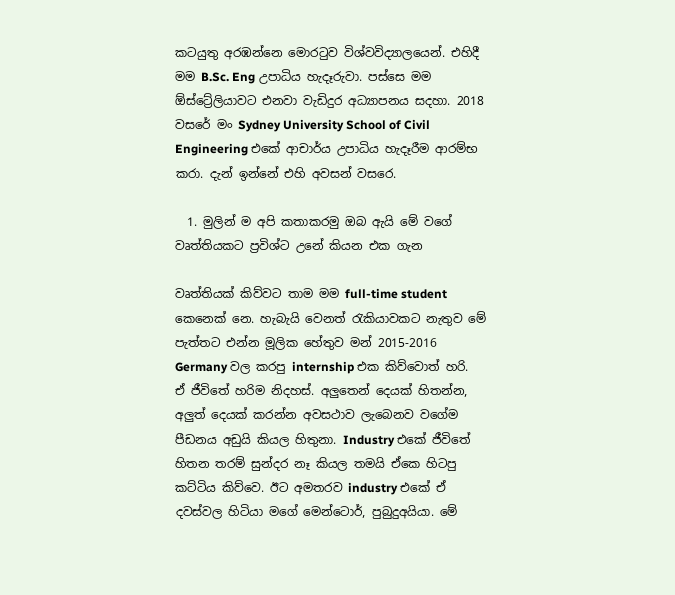කටයුතු අරඹන්නෙ මොරටුව විශ්වවිද්‍යාලයෙන්. එහිදී මම B.Sc. Eng උපාධිය හැදෑරුවා. පස්සෙ මම ඕස්ට්‍රේලියාවට එනවා වැඩිදුර අධ්‍යාපනය සදහා. 2018 වසරේ මං Sydney University School of Civil Engineering එකේ ආචාර්ය උපාධිය හැදෑරීම ආරම්භ කරා. දැන් ඉන්නේ එහි අවසන් වසරෙ.

  1. මුලින් ම අපි කතාකරමු ඔබ ඇයි මේ වගේ වෘත්තියකට ප්‍රවිශ්ට උනේ කියන එක ගැන

වෘත්තියක් කිව්වට තාම මම full-time student කෙනෙක් නෙ. හැබැයි වෙනත් රැකියාවකට නැතුව මේ පැත්තට එන්න මූලික හේතුව මන් 2015-2016 Germany වල කරපු internship එක කිව්වොත් හරි. ඒ ජීවිතේ හරිම නිදහස්. අලුතෙන් දෙයක් හිතන්න, අලුත් දෙයක් කරන්න අවසථාව ලැබෙනව වගේම පීඩනය අඩුයි කියල හිතුනා. Industry එකේ ජීවිතේ හිතන තරම් සුන්දර නෑ කියල තමයි ඒකෙ හිටපු කට්ටිය කිව්වෙ. ඊට අමතරව industry එකේ ඒ දවස්වල හිටියා මගේ මෙන්ටොර්, පුබුදුඅයියා. මේ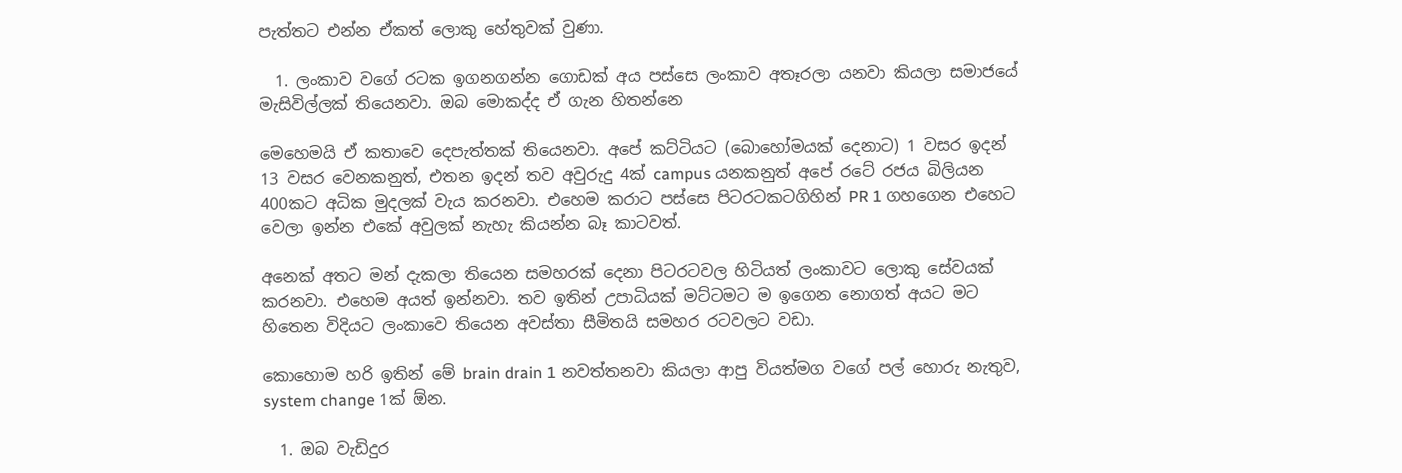පැත්තට එන්න ඒකත් ලොකු හේතුවක් වුණා.

  1. ලංකාව වගේ රටක ඉගනගන්න ගොඩක් අය පස්සෙ ලංකාව අතෑරලා යනවා කියලා සමාජයේ මැසිවිල්ලක් තියෙනවා. ඔබ මොකද්ද ඒ ගැන හිතන්නෙ

මෙහෙමයි ඒ කතාවෙ දෙපැත්තක් තියෙනවා. අපේ කට්ටියට (බොහෝමයක් දෙනාට) 1 වසර ඉදන් 13 වසර වෙනකනුත්, එතන ඉදන් තව අවුරුදු 4ක් campus යනකනුත් අපේ රටේ රජය බිලියන 400කට අධික මුදලක් වැය කරනවා. එහෙම කරාට පස්සෙ පිටරටකටගිහින් PR 1 ගහගෙන එහෙට වෙලා ඉන්න එකේ අවුලක් නැහැ කියන්න බෑ කාටවත්.

අනෙක් අතට මන් දැකලා තියෙන සමහරක් දෙනා පිටරටවල හිටියත් ලංකාවට ලොකු සේවයක් කරනවා. එහෙම අයත් ඉන්නවා. තව ඉතින් උපාධියක් මට්ටමට ම ඉගෙන නොගත් අයට මට හිතෙන විදියට ලංකාවෙ තියෙන අවස්තා සීමිතයි සමහර රටවලට වඩා.

කොහොම හරි ඉතින් මේ brain drain 1 නවත්තනවා කියලා ආපු වියත්මග වගේ පල් හොරු නැතුව, system change 1ක් ඕන.

  1. ඔබ වැඩිදුර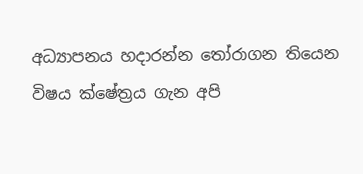අධ්‍යාපනය හදාරන්න තෝරාගන තියෙන විෂය ක්ෂේත්‍රය ගැන අපි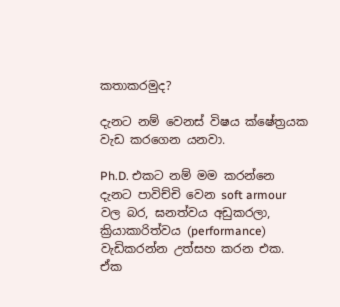කතාකරමුද?

දැනට නම් වෙනස් විෂය ක්ෂේත්‍රයක වැඩ කරගෙන යනවා.

Ph.D. එකට නම් මම කරන්නෙ දැනට පාවිච්චි වෙන soft armour වල බර, ඝනත්වය අඩුකරලා, ක්‍රියාකාරිත්වය (performance) වැඩිකරන්න උත්සහ කරන එක. ඒක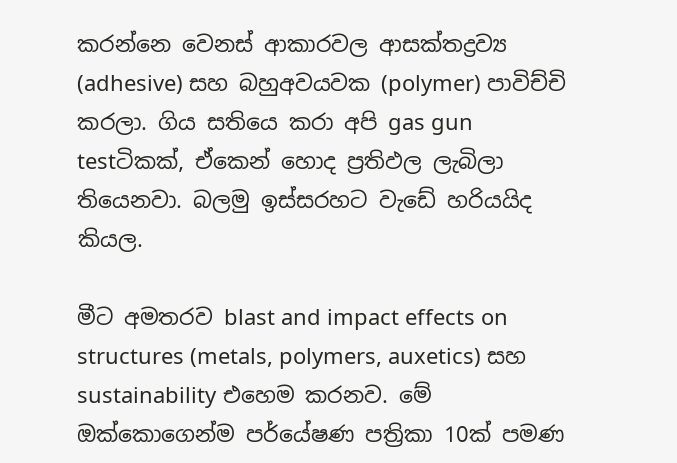කරන්නෙ වෙනස් ආකාරවල ආසක්තද්‍රව්‍ය (adhesive) සහ බහුඅවයවක (polymer) පාවිච්චි කරලා. ගිය සතියෙ කරා අපි gas gun testටිකක්, ඒකෙන් හොද ප්‍රතිඵල ලැබිලා තියෙනවා. බලමු ඉස්සරහට වැඩේ හරියයිද කියල.

මීට අමතරව blast and impact effects on structures (metals, polymers, auxetics) සහ sustainability එහෙම කරනව. මේ ඔක්කොගෙන්ම පර්යේෂණ පත්‍රිකා 10ක් පමණ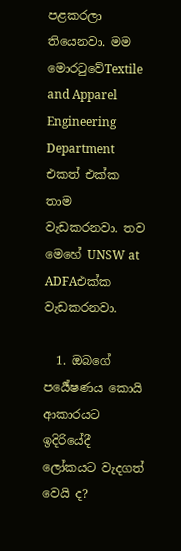පළකරලා තියෙනවා. මම මොරටුවේTextile and Apparel Engineering Department එකත් එක්ක තාම වැඩකරනවා. තව මෙහේ UNSW at ADFAඑක්ක වැඩකරනවා.

  1. ඔබගේ පර්‍යේෂණය කොයි ආකාරයට ඉදිරියේදී ලෝකයට වැදගත් වෙයි ද?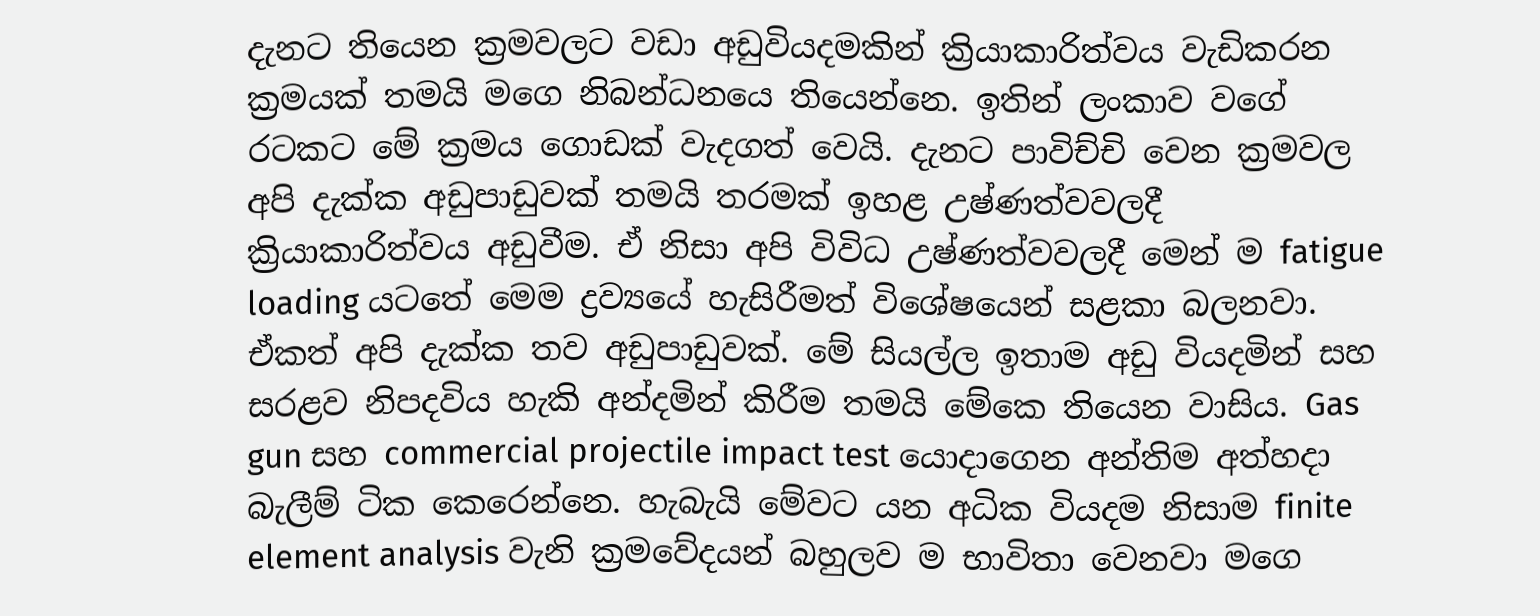දැනට තියෙන ක්‍රමවලට වඩා අඩුවියදමකින් ක්‍රියාකාරිත්වය වැඩිකරන ක්‍රමයක් තමයි මගෙ නිබන්ධනයෙ තියෙන්නෙ. ඉතින් ලංකාව වගේ රටකට මේ ක්‍රමය ගොඩක් වැදගත් වෙයි. දැනට පාවිච්චි වෙන ක්‍රමවල අපි දැක්ක අඩුපාඩුවක් තමයි තරමක් ඉහළ උෂ්ණත්වවලදී ක්‍රියාකාරිත්වය අඩුවීම. ඒ නිසා අපි විවිධ උෂ්ණත්වවලදී මෙන් ම fatigue loading යටතේ මෙම ද්‍රව්‍යයේ හැසිරීමත් විශේෂයෙන් සළකා බලනවා. ඒකත් අපි දැක්ක තව අඩුපාඩුවක්. මේ සියල්ල ඉතාම අඩු වියදමින් සහ සරළව නිපදවිය හැකි අන්දමින් කිරීම තමයි මේකෙ තියෙන වාසිය. Gas gun සහ commercial projectile impact test යොදාගෙන අන්තිම අත්හදා බැලීම් ටික කෙරෙන්නෙ. හැබැයි මේවට යන අධික වියදම නිසාම finite element analysis වැනි ක්‍රමවේදයන් බහුලව ම භාවිතා වෙනවා මගෙ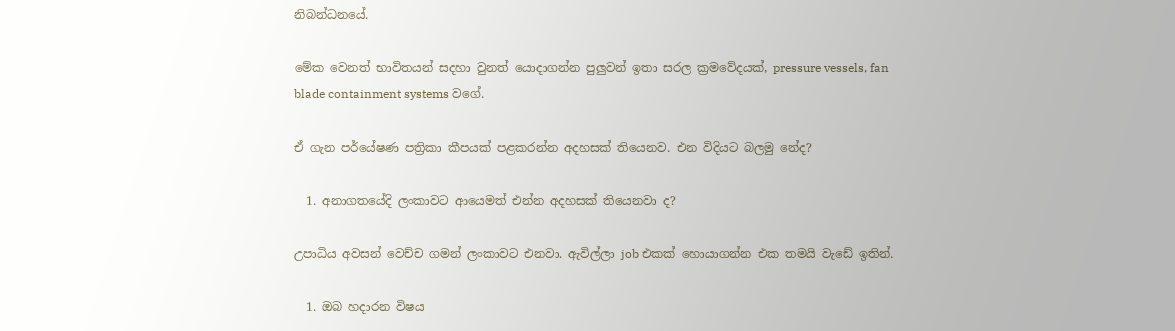නිබන්ධනයේ.

මේක වෙනත් භාවිතයන් සදහා වුනත් යොදාගන්න පුලුවන් ඉතා සරල ක්‍රමවේදයක්, pressure vessels, fan blade containment systems වගේ.

ඒ ගැන පර්යේෂණ පත්‍රිකා කීපයක් පළකරන්න අදහසක් තියෙනව. එන විදියට බලමු නේද?

  1. අනාගතයේදි ලංකාවට ආයෙමත් එන්න අදහසක් තියෙනවා ද?

උපාධිය අවසන් වෙච්ච ගමන් ලංකාවට එනවා. ඇවිල්ලා job එකක් හොයාගන්න එක තමයි වැඩේ ඉතින්.

  1. ඔබ හදාරන විෂය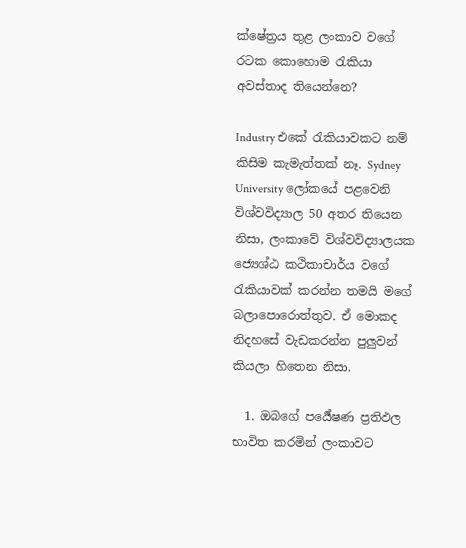ක්ෂේත්‍රය තුළ ලංකාව වගේ රටක කොහොම රැකියා අවස්තාද තියෙන්නෙ?

Industry එකේ රැකියාවකට නම් කිසිම කැමැත්තක් නෑ. Sydney University ලෝකයේ පළවෙනි විශ්වවිද්‍යාල 50 අතර තියෙන නිසා, ලංකාවේ විශ්වවිද්‍යාලයක ජ්‍යෙශ්ඨ කථිකාචාර්ය වගේ රැකියාවක් කරන්න තමයි මගේ බලාපොරොත්තුව. ඒ මොකද නිදහසේ වැඩකරන්න පුලුවන් කියලා හිතෙන නිසා.

  1. ඔබගේ පර්‍යේෂණ ප්‍රතිඵල භාවිත කරමින් ලංකාවට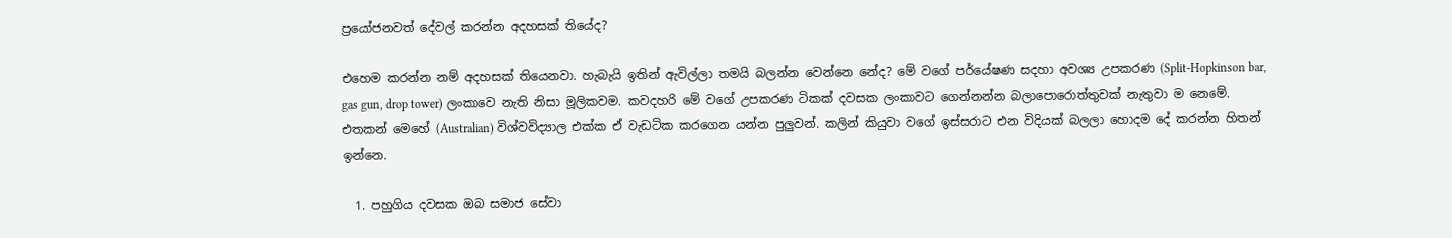ප්‍රයෝජනවත් දේවල් කරන්න අදහසක් තියේද?

එහෙම කරන්න නම් අදහසක් තියෙනවා. හැබැයි ඉතින් ඇවිල්ලා තමයි බලන්න වෙන්නෙ නේද? මේ වගේ පර්යේෂණ සදහා අවශ්‍ය උපකරණ (Split-Hopkinson bar, gas gun, drop tower) ලංකාවෙ නැති නිසා මූලිකවම. කවදහරි මේ වගේ උපකරණ ටිකක් දවසක ලංකාවට ගෙන්නන්න බලාපොරොත්තුවක් නැතුවා ම නෙමේ. එතකන් මෙහේ (Australian) විශ්වවිද්‍යාල එක්ක ඒ වැඩටික කරගෙන යන්න පුලුවන්. කලින් කියුවා වගේ ඉස්සරාට එන විදියක් බලලා හොදම දේ කරන්න හිතන් ඉන්නෙ.

  1. පහුගිය දවසක ඔබ සමාජ සේවා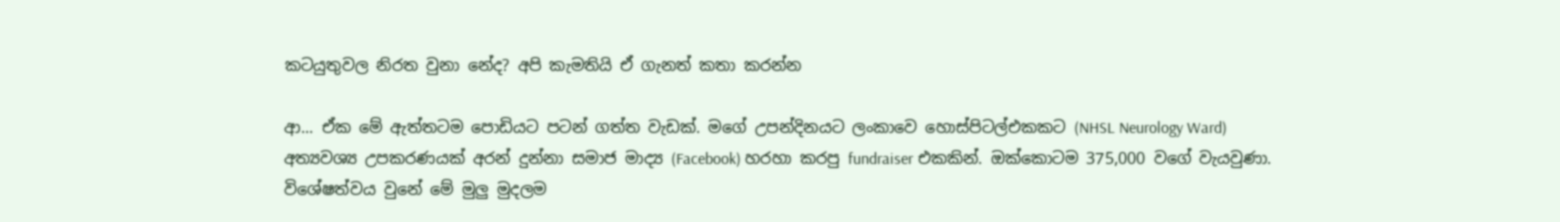කටයුතුවල නිරත වුනා නේද? අපි කැමතියි ඒ ගැනත් කතා කරන්න

ආ... ඒක මේ ඇත්තටම පොඩියට පටන් ගත්ත වැඩක්. මගේ උපන්දිනයට ලංකාවෙ හොස්පිටල්එකකට (NHSL Neurology Ward) අත්‍යවශ්‍ය උපකරණයක් අරන් දුන්නා සමාජ මාද්‍ය (Facebook) හරහා කරපු fundraiser එකකින්. ඔක්කොටම 375,000 වගේ වැයවුණා. විශේෂත්වය වුනේ මේ මුලු මුදලම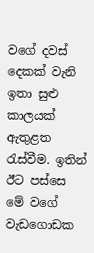වගේ දවස් දෙකක් වැනි ඉතා සුළු කාලයක් ඇතුළත රැස්වීම. ඉතින් ඊට පස්සෙ මේ වගේ වැඩගොඩක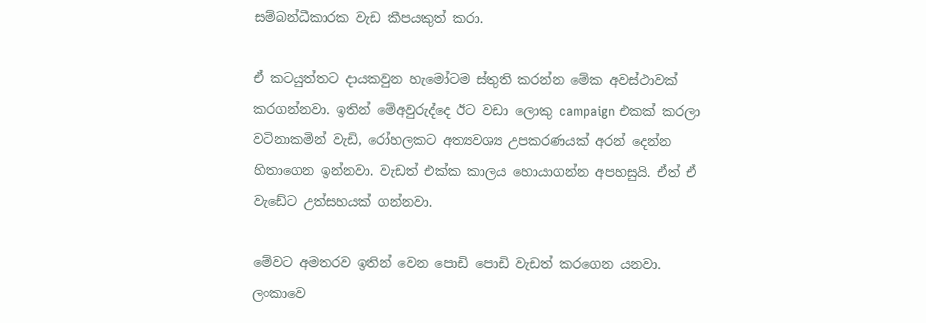සම්බන්ධීකාරක වැඩ කීපයකුත් කරා.

ඒ කටයුත්තට දායකවුන හැමෝටම ස්තුති කරන්න මේක අවස්ථාවක් කරගන්නවා. ඉතින් මේඅවුරුද්දෙ ඊට වඩා ලොකු campaign එකක් කරලා වටිනාකමින් වැඩි, රෝහලකට අත්‍යවශ්‍ය උපකරණයක් අරන් දෙන්න හිතාගෙන ඉන්නවා. වැඩත් එක්ක කාලය හොයාගන්න අපහසුයි. ඒත් ඒ වැඩේට උත්සහයක් ගන්නවා.

මේවට අමතරව ඉතින් වෙන පොඩි පොඩි වැඩත් කරගෙන යනවා. ලංකාවෙ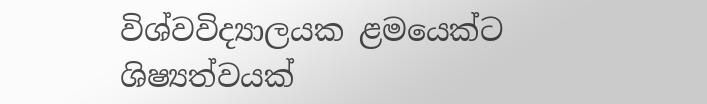විශ්වවිද්‍යාලයක ළමයෙක්ට ශිෂ්‍යත්වයක්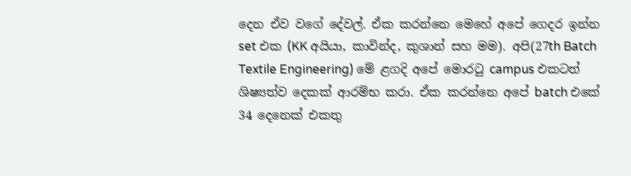දෙන ඒව වගේ දේවල්. ඒක කරන්නෙ මෙහේ අපේ ගෙදර ඉන්න set එක (KK අයියා, කාවින්ද, කුශාන් සහ මම). අපි(27th Batch Textile Engineering) මේ ළගදි අපේ මොරටු campus එකටත් ශිෂ්‍යත්ව දෙකක් ආරම්භ කරා. ඒක කරන්නෙ අපේ batch එකේ 34 දෙනෙක් එකතු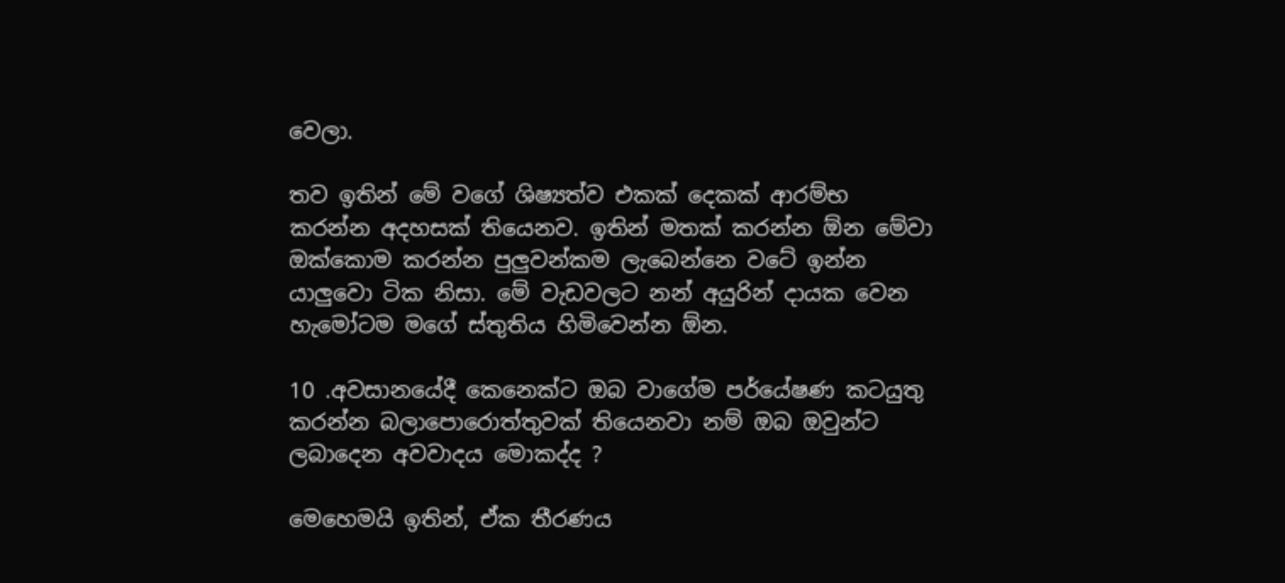වෙලා.

තව ඉතින් මේ වගේ ශිෂ්‍යත්ව එකක් දෙකක් ආරම්භ කරන්න අදහසක් තියෙනව. ඉතින් මතක් කරන්න ඕන මේවා ඔක්කොම කරන්න පුලුවන්කම ලැබෙන්නෙ වටේ ඉන්න යාලුවො ටික නිසා. මේ වැඩවලට නන් අයුරින් දායක වෙන හැමෝටම මගේ ස්තුතිය හිමිවෙන්න ඕන.

10 .අවසානයේදී කෙනෙක්ට ඔබ වාගේම පර්යේෂණ කටයුතු කරන්න බලාපොරොත්තුවක් තියෙනවා නම් ඔබ ඔවුන්ට ලබාදෙන අවවාදය මොකද්ද ?

මෙහෙමයි ඉතින්, ඒක තීරණය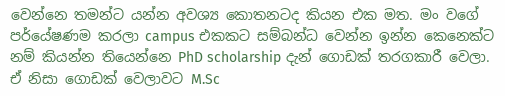වෙන්නෙ තමන්ට යන්න අවශ්‍ය කොතනටද කියන එක මත. මං වගේ පර්යේෂණම කරලා campus එකකට සම්බන්ධ වෙන්න ඉන්න කෙනෙක්ට නම් කියන්න තියෙන්නෙ PhD scholarship දැන් ගොඩක් තරගකාරී වෙලා. ඒ නිසා ගොඩක් වෙලාවට M.Sc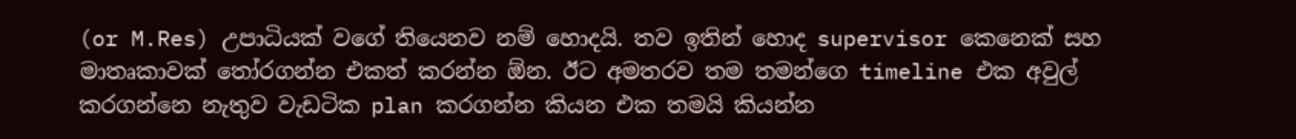(or M.Res) උපාධියක් වගේ තියෙනව නම් හොදයි. තව ඉතින් හොද supervisor කෙනෙක් සහ මාතෘකාවක් තෝරගන්න එකත් කරන්න ඕන. ඊට අමතරව තම තමන්ගෙ timeline එක අවුල් කරගන්නෙ නැතුව වැඩටික plan කරගන්න කියන එක තමයි කියන්න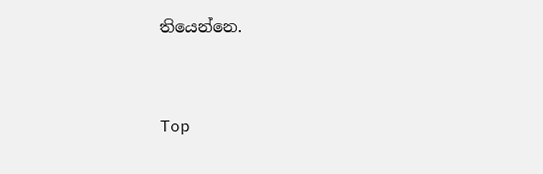තියෙන්නෙ.



Top